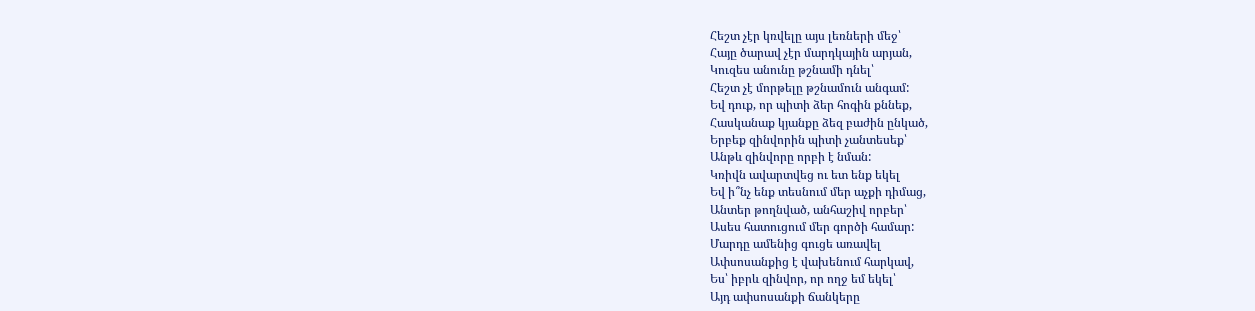Հեշտ չէր կռվելը այս լեռների մեջ՝
Հայը ծարավ չէր մարդկային արյան,
Կուզես անունը թշնամի դնել՝
Հեշտ չէ մորթելը թշնամուն անգամ:
Եվ դուք, որ պիտի ձեր հոգին քննեք,
Հասկանաք կյանքը ձեզ բաժին ընկած,
Երբեք զինվորին պիտի չանտեսեք՝
Անթև զինվորը որբի է նման:
Կռիվն ավարտվեց ու ետ ենք եկել
Եվ ի՞նչ ենք տեսնում մեր աչքի դիմաց,
Անտեր թողնված, անհաշիվ որբեր՝
Ասես հատուցում մեր գործի համար:
Մարդը ամենից գուցե առավել
Ափսոսանքից է վախենում հարկավ,
Ես՝ իբրև զինվոր, որ ողջ եմ եկել՝
Այդ ափսոսանքի ճանկերը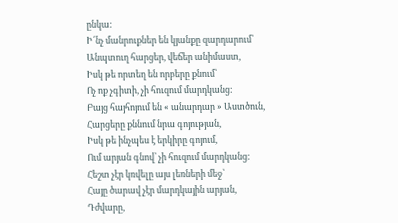ընկա:
Ի՜նչ մանրուքներ են կյանքը զարդարում՝
Անպտուղ հարցեր, վեճեր անիմաստ,
Իսկ թե որտեղ են որբերը քնում՝
Ոչ ոք չգիտի, չի հուզում մարդկանց:
Բայց հայհոյում են « անարդար » Աստծուն,
Հարցերը քննում նրա գոյության,
Իսկ թե ինչպես է երկիրը գոյում,
Ում արյան գնով՝ չի հուզում մարդկանց:
Հեշտ չէր կռվելը այս լեռների մեջ՝
Հայը ծարավ չէր մարդկային արյան,
Դժվարը,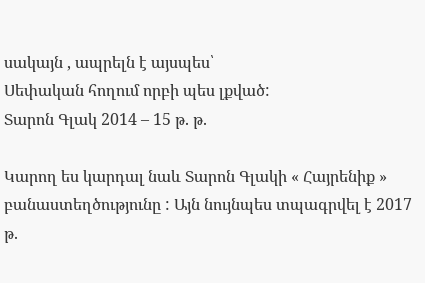սակայն , ապրելն է այսպես՝
Սեփական հողում որբի պես լքված:
Տարոն Գլակ 2014 – 15 թ. թ.

Կարող ես կարդալ նաև Տարոն Գլակի « Հայրենիք » բանաստեղծությունը : Այն նույնպես տպագրվել է 2017 թ.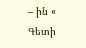– ին « Գետի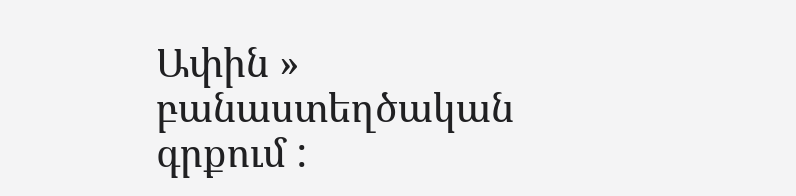Ափին » բանաստեղծական գրքում :